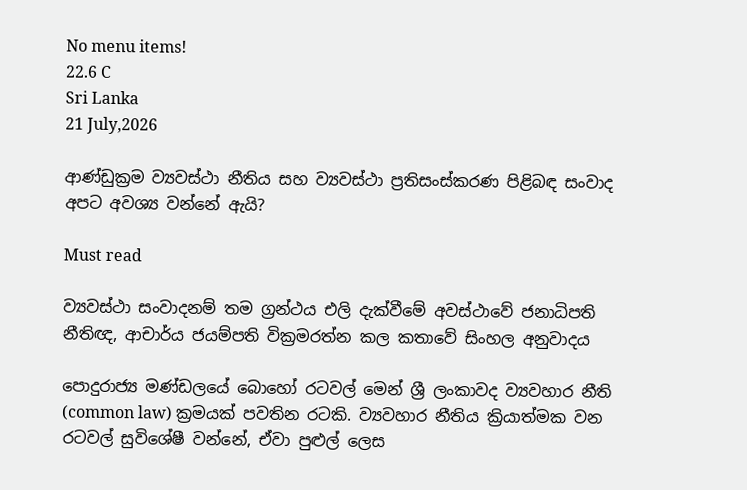No menu items!
22.6 C
Sri Lanka
21 July,2026

ආණ්ඩුක්‍රම ව්‍යවස්ථා නීතිය සහ ව්‍යවස්ථා ප්‍රතිසංස්කරණ පිළිබඳ සංවාද අපට අවශ්‍ය වන්නේ ඇයි?

Must read

ව්‍යවස්ථා සංවාදනම් තම ග්‍රන්ථය එලි දැක්වීමේ අවස්ථාවේ ජනාධිපති නීතිඥ, ආචාර්ය ජයම්පති වික්‍රමරත්න කල කතාවේ සිංහල අනුවාදය

පොදුරාජ්‍ය මණ්ඩලයේ බොහෝ රටවල් මෙන් ශ්‍රී ලංකාවද ව්‍යවහාර නීති (common law) ක්‍රමයක් පවතින රටකි. ව්‍යවහාර නීතිය ක්‍රියාත්මක වන රටවල් සුවිශේෂී වන්නේ, ඒවා පුළුල් ලෙස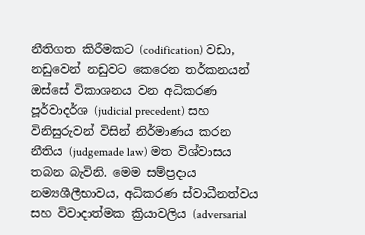නීතිගත කිරීමකට (codification) වඩා, නඩුවෙන් නඩුවට කෙරෙන තර්කනයන් ඔස්සේ විකාශනය වන අධිකරණ පූර්වාදර්ශ (judicial precedent) සහ විනිසුරුවන් විසින් නිර්මාණය කරන නීතිය (judgemade law) මත විශ්වාසය තබන බැවිනි. මෙම සම්ප්‍රදාය නම්‍යශීලීභාවය, අධිකරණ ස්වාධීනත්වය සහ විවාදාත්මක ක්‍රියාවලිය (adversarial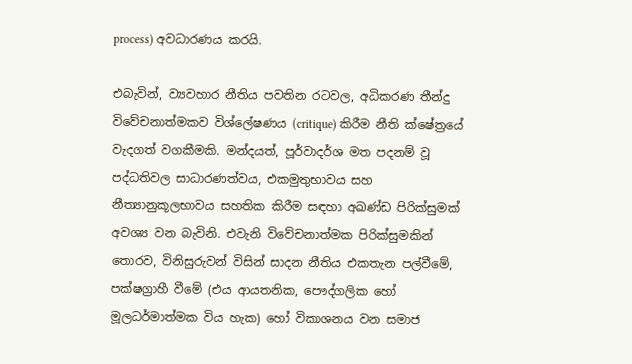process) අවධාරණය කරයි.

එබැවින්, ව්‍යවහාර නීතිය පවතින රටවල, අධිකරණ තීන්දු විවේචනාත්මකව විශ්ලේෂණය (critique) කිරීම නීති ක්ෂේත්‍රයේ වැදගත් වගකීමකි. මන්දයත්, පූර්වාදර්ශ මත පදනම් වූ පද්ධතිවල සාධාරණත්වය, එකමුතුභාවය සහ නීත්‍යානුකූලභාවය සහතික කිරීම සඳහා අඛණ්ඩ පිරික්සුමක් අවශ්‍ය වන බැවිනි. එවැනි විවේචනාත්මක පිරික්සුමකින් තොරව, විනිසුරුවන් විසින් සාදන නීතිය එකතැන පල්වීමේ, පක්ෂග්‍රාහී වීමේ (එය ආයතනික, පෞද්ගලික හෝ මූලධර්මාත්මක විය හැක) හෝ විකාශනය වන සමාජ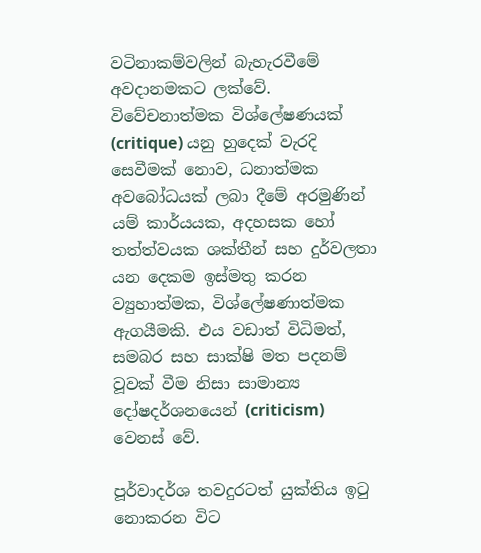වටිනාකම්වලින් බැහැරවීමේ අවදානමකට ලක්වේ. විවේචනාත්මක විශ්ලේෂණයක් (critique) යනු හුදෙක් වැරදි සෙවීමක් නොව, ධනාත්මක අවබෝධයක් ලබා දීමේ අරමුණින් යම් කාර්යයක, අදහසක හෝ තත්ත්වයක ශක්තීන් සහ දුර්වලතා යන දෙකම ඉස්මතු කරන ව්‍යුහාත්මක, විශ්ලේෂණාත්මක ඇගයීමකි. එය වඩාත් විධිමත්, සමබර සහ සාක්ෂි මත පදනම් වූවක් වීම නිසා සාමාන්‍ය දෝෂදර්ශනයෙන් (criticism) වෙනස් වේ.

පූර්වාදර්ශ තවදුරටත් යුක්තිය ඉටු නොකරන විට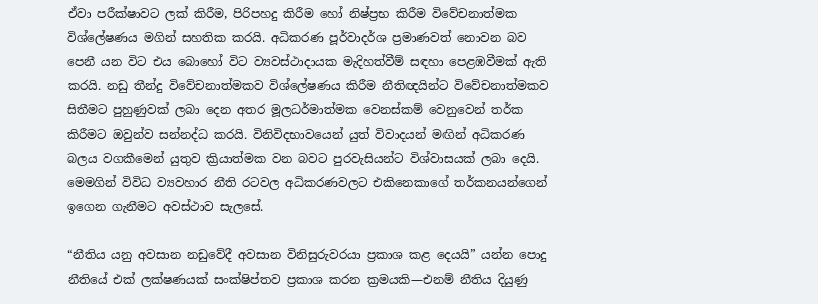ඒවා පරීක්ෂාවට ලක් කිරීම, පිරිපහදු කිරීම හෝ නිෂ්ප්‍රභ කිරීම විවේචනාත්මක විශ්ලේෂණය මගින් සහතික කරයි. අධිකරණ පූර්වාදර්ශ ප්‍රමාණවත් නොවන බව පෙනී යන විට එය බොහෝ විට ව්‍යවස්ථාදායක මැදිහත්වීම් සඳහා පෙළඹවීමක් ඇති කරයි. නඩු තීන්දු විවේචනාත්මකව විශ්ලේෂණය කිරීම නීතිඥයින්ට විවේචනාත්මකව සිතීමට පුහුණුවක් ලබා දෙන අතර මූලධර්මාත්මක වෙනස්කම් වෙනුවෙන් තර්ක කිරීමට ඔවුන්ව සන්නද්ධ කරයි. විනිවිදභාවයෙන් යුත් විවාදයන් මඟින් අධිකරණ බලය වගකීමෙන් යුතුව ක්‍රියාත්මක වන බවට පුරවැසියන්ට විශ්වාසයක් ලබා දෙයි. මෙමගින් විවිධ ව්‍යවහාර නීති රටවල අධිකරණවලට එකිනෙකාගේ තර්කනයන්ගෙන් ඉගෙන ගැනීමට අවස්ථාව සැලසේ.

“නීතිය යනු අවසාන නඩුවේදී අවසාන විනිසුරුවරයා ප්‍රකාශ කළ දෙයයි” යන්න පොදු නීතියේ එක් ලක්ෂණයක් සංක්ෂිප්තව ප්‍රකාශ කරන ක්‍රමයකි—එනම් නීතිය දියුණු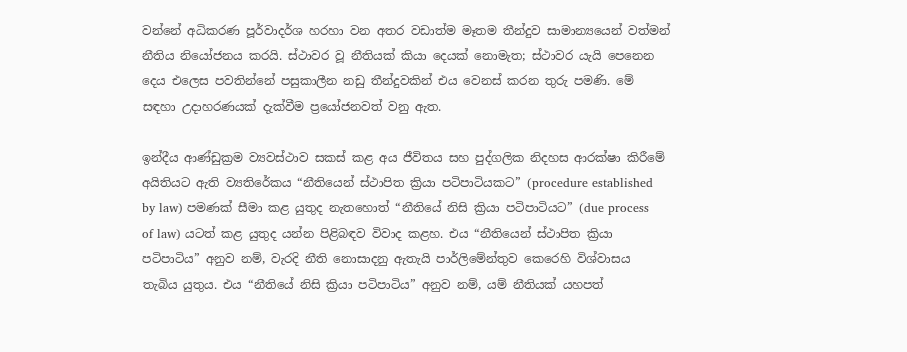වන්නේ අධිකරණ පූර්වාදර්ශ හරහා වන අතර වඩාත්ම මෑතම තීන්දුව සාමාන්‍යයෙන් වත්මන් නීතිය නියෝජනය කරයි. ස්ථාවර වූ නීතියක් කියා දෙයක් නොමැත; ස්ථාවර යැයි පෙනෙන දෙය එලෙස පවතින්නේ පසුකාලීන නඩු තීන්දුවකින් එය වෙනස් කරන තුරු පමණි. මේ සඳහා උදාහරණයක් දැක්වීම ප්‍රයෝජනවත් වනු ඇත.

ඉන්දීය ආණ්ඩුක්‍රම ව්‍යවස්ථාව සකස් කළ අය ජීවිතය සහ පුද්ගලික නිදහස ආරක්ෂා කිරීමේ අයිතියට ඇති ව්‍යතිරේකය “නීතියෙන් ස්ථාපිත ක්‍රියා පටිපාටියකට” (procedure established by law) පමණක් සීමා කළ යුතුද නැතහොත් “නීතියේ නිසි ක්‍රියා පටිපාටියට” (due process of law) යටත් කළ යුතුද යන්න පිළිබඳව විවාද කළහ. එය “නීතියෙන් ස්ථාපිත ක්‍රියා පටිපාටිය” අනුව නම්, වැරදි නීති නොසාදනු ඇතැයි පාර්ලිමේන්තුව කෙරෙහි විශ්වාසය තැබිය යුතුය. එය “නීතියේ නිසි ක්‍රියා පටිපාටිය” අනුව නම්, යම් නීතියක් යහපත්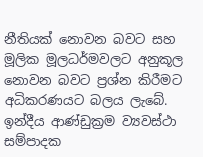නීතියක් නොවන බවට සහ මූලික මූලධර්මවලට අනුකූල නොවන බවට ප්‍රශ්න කිරීමට අධිකරණයට බලය ලැබේ. ඉන්දීය ආණ්ඩුක්‍රම ව්‍යවස්ථා සම්පාදක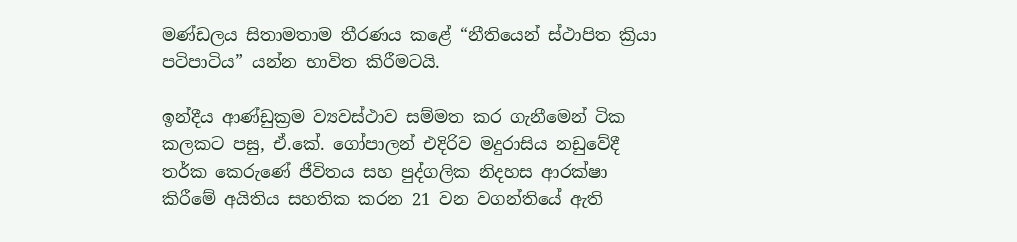මණ්ඩලය සිතාමතාම තීරණය කළේ “නීතියෙන් ස්ථාපිත ක්‍රියා පටිපාටිය” යන්න භාවිත කිරීමටයි.

ඉන්දීය ආණ්ඩුක්‍රම ව්‍යවස්ථාව සම්මත කර ගැනීමෙන් ටික කලකට පසු, ඒ.කේ. ගෝපාලන් එදිරිව මදුරාසිය නඩුවේදී තර්ක කෙරුණේ ජීවිතය සහ පුද්ගලික නිදහස ආරක්ෂා කිරීමේ අයිතිය සහතික කරන 21 වන වගන්තියේ ඇති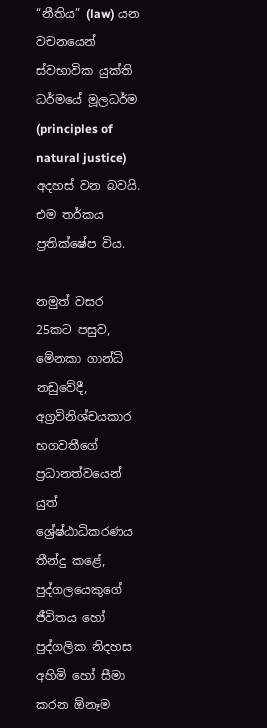“නීතිය” (law) යන වචනයෙන් ස්වභාවික යුක්ති ධර්මයේ මූලධර්ම (principles of natural justice) අදහස් වන බවයි. එම තර්කය ප්‍රතික්ෂේප විය.

නමුත් වසර 25කට පසුව, මේනකා ගාන්ධි නඩුවේදී, අග්‍රවිනිශ්චයකාර භගවතීගේ ප්‍රධානත්වයෙන් යුත් ශ්‍රේෂ්ඨාධිකරණය තීන්දු කළේ, පුද්ගලයෙකුගේ ජීවිතය හෝ පුද්ගලික නිදහස අහිමි හෝ සීමා කරන ඕනෑම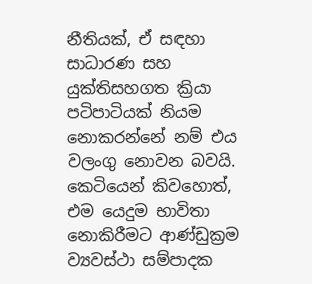නීතියක්, ඒ සඳහා සාධාරණ සහ යුක්තිසහගත ක්‍රියා පටිපාටියක් නියම නොකරන්නේ නම් එය වලංගු නොවන බවයි. කෙටියෙන් කිවහොත්, එම යෙදුම භාවිතා නොකිරීමට ආණ්ඩුක්‍රම ව්‍යවස්ථා සම්පාදක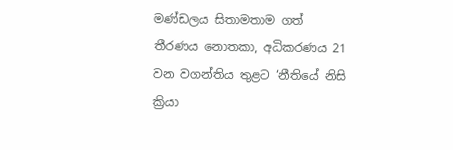මණ්ඩලය සිතාමතාම ගත් තීරණය නොතකා, අධිකරණය 21 වන වගන්තිය තුළට ‘නීතියේ නිසි ක්‍රියා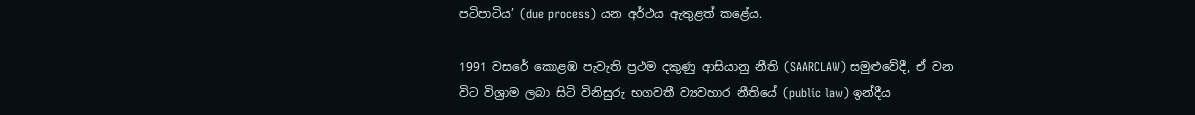පටිපාටිය’ (due process) යන අර්ථය ඇතුළත් කළේය.

1991 වසරේ කොළඹ පැවැති ප්‍රථම දකුණු ආසියානු නීති (SAARCLAW) සමුළුවේදී, ඒ වන විට විශ්‍රාම ලබා සිටි විනිසුරු භගවතී ව්‍යවහාර නීතියේ (public law) ඉන්දීය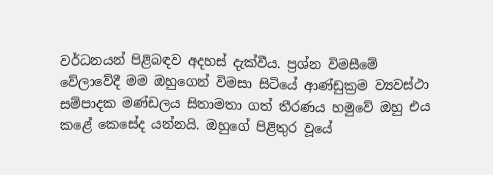වර්ධනයන් පිළිබඳව අදහස් දැක්වීය. ප්‍රශ්න විමසීමේ වේලාවේදී මම ඔහුගෙන් විමසා සිටියේ ආණ්ඩුක්‍රම ව්‍යවස්ථා සම්පාදක මණ්ඩලය සිතාමතා ගත් තීරණය හමුවේ ඔහු එය කළේ කෙසේද යන්නයි. ඔහුගේ පිළිතුර වූයේ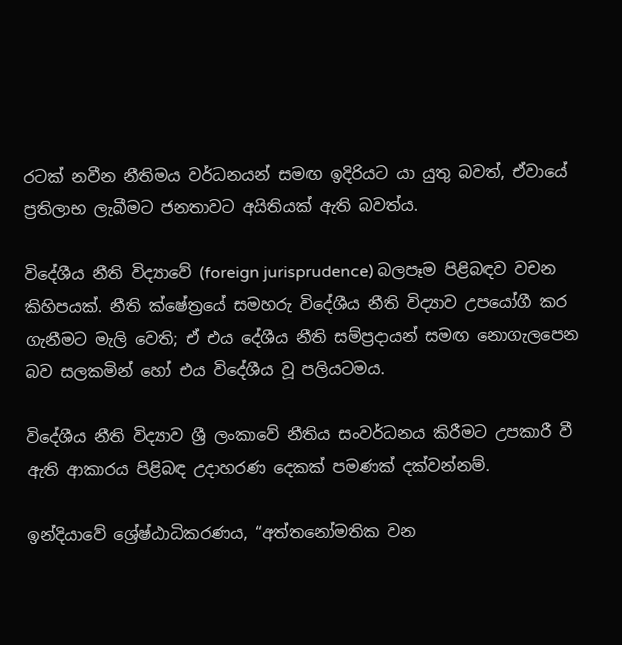රටක් නවීන නීතිමය වර්ධනයන් සමඟ ඉදිරියට යා යුතු බවත්, ඒවායේ ප්‍රතිලාභ ලැබීමට ජනතාවට අයිතියක් ඇති බවත්ය.

විදේශීය නීති විද්‍යාවේ (foreign jurisprudence) බලපෑම පිළිබඳව වචන කිහිපයක්. නීති ක්ෂේත්‍රයේ සමහරු විදේශීය නීති විද්‍යාව උපයෝගී කර ගැනීමට මැලි වෙති; ඒ එය දේශීය නීති සම්ප්‍රදායන් සමඟ නොගැලපෙන බව සලකමින් හෝ එය විදේශීය වූ පලියටමය.

විදේශීය නීති විද්‍යාව ශ්‍රී ලංකාවේ නීතිය සංවර්ධනය කිරීමට උපකාරී වී ඇති ආකාරය පිළිබඳ උදාහරණ දෙකක් පමණක් දක්වන්නම්.

ඉන්දියාවේ ශ්‍රේෂ්ඨාධිකරණය, “අත්තනෝමතික වන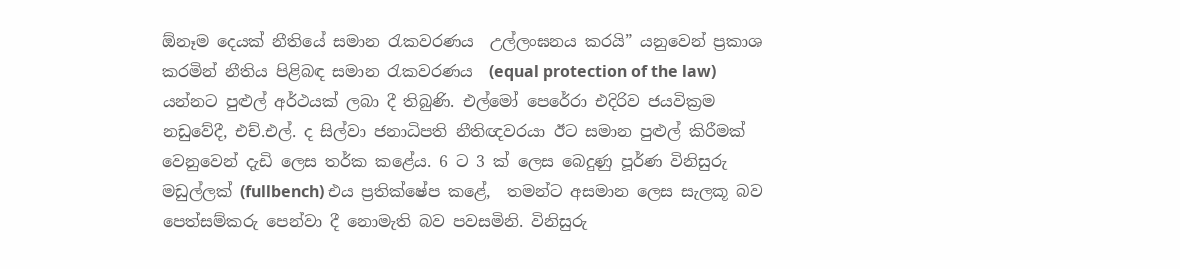ඕනෑම දෙයක් නීතියේ සමාන රැකවරණය  උල්ලංඝනය කරයි” යනුවෙන් ප්‍රකාශ කරමින් නීතිය පිළිබඳ සමාන රැකවරණය  (equal protection of the law) යන්නට පුළුල් අර්ථයක් ලබා දී තිබුණි. එල්මෝ පෙරේරා එදිරිව ජයවික්‍රම නඩුවේදී, එච්.එල්. ද සිල්වා ජනාධිපති නීතිඥවරයා ඊට සමාන පුළුල් කිරීමක් වෙනුවෙන් දැඩි ලෙස තර්ක කළේය. 6 ට 3 ක් ලෙස බෙදුණු පූර්ණ විනිසුරු මඩුල්ලක් (fullbench) එය ප්‍රතික්ෂේප කළේ,  තමන්ට අසමාන ලෙස සැලකූ බව පෙත්සම්කරු පෙන්වා දී නොමැති බව පවසමිනි. විනිසුරු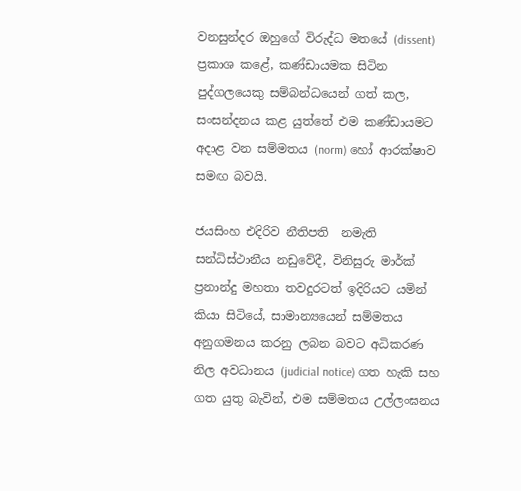වනසුන්දර ඔහුගේ විරුද්ධ මතයේ (dissent) ප්‍රකාශ කළේ, කණ්ඩායමක සිටින පුද්ගලයෙකු සම්බන්ධයෙන් ගත් කල, සංසන්දනය කළ යුත්තේ එම කණ්ඩායමට අදාළ වන සම්මතය (norm) හෝ ආරක්ෂාව සමඟ බවයි.

ජයසිංහ එදිරිව නීතිපති  නමැති සන්ධිස්ථානීය නඩුවේදී, විනිසුරු මාර්ක් ප්‍රනාන්දු මහතා තවදුරටත් ඉදිරියට යමින් කියා සිටියේ, සාමාන්‍යයෙන් සම්මතය අනුගමනය කරනු ලබන බවට අධිකරණ නිල අවධානය (judicial notice) ගත හැකි සහ ගත යුතු බැවින්, එම සම්මතය උල්ලංඝනය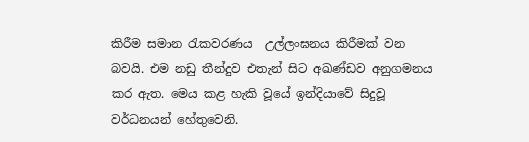කිරීම සමාන රැකවරණය  උල්ලංඝනය කිරීමක් වන බවයි. එම නඩු තීන්දුව එතැන් සිට අඛණ්ඩව අනුගමනය කර ඇත. මෙය කළ හැකි වූයේ ඉන්දියාවේ සිදුවූ වර්ධනයන් හේතුවෙනි.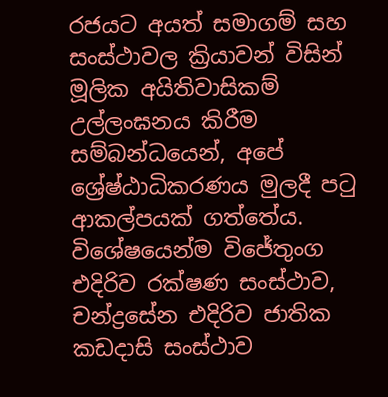රජයට අයත් සමාගම් සහ සංස්ථාවල ක්‍රියාවන් විසින් මූලික අයිතිවාසිකම් උල්ලංඝනය කිරීම සම්බන්ධයෙන්, අපේ ශ්‍රේෂ්ඨාධිකරණය මුලදී පටු ආකල්පයක් ගත්තේය. විශේෂයෙන්ම විජේතුංග එදිරිව රක්ෂණ සංස්ථාව, චන්ද්‍රසේන එදිරිව ජාතික කඩදාසි සංස්ථාව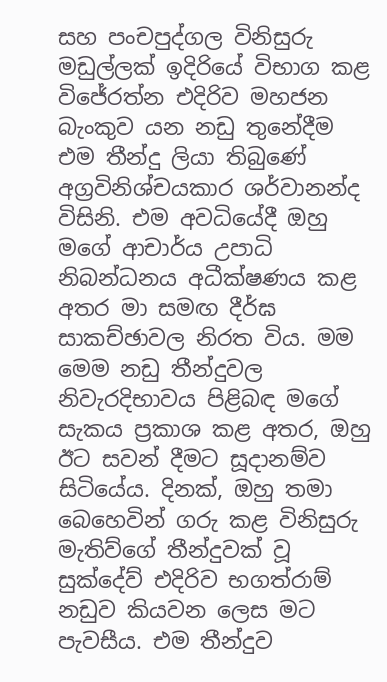සහ පංචපුද්ගල විනිසුරු මඩුල්ලක් ඉදිරියේ විභාග කළ විජේරත්න එදිරිව මහජන බැංකුව යන නඩු තුනේදීම එම තීන්දු ලියා තිබුණේ අග්‍රවිනිශ්චයකාර ශර්වානන්ද විසිනි. එම අවධියේදී ඔහු මගේ ආචාර්ය උපාධි නිබන්ධනය අධීක්ෂණය කළ අතර මා සමඟ දීර්ඝ සාකච්ඡාවල නිරත විය. මම මෙම නඩු තීන්දුවල නිවැරදිභාවය පිළිබඳ මගේ සැකය ප්‍රකාශ කළ අතර, ඔහු ඊට සවන් දීමට සූදානම්ව සිටියේය. දිනක්, ඔහු තමා බෙහෙවින් ගරු කළ විනිසුරු මැතිව්ගේ තීන්දුවක් වූ සුක්දේව් එදිරිව භගත්රාම් නඩුව කියවන ලෙස මට පැවසීය. එම තීන්දුව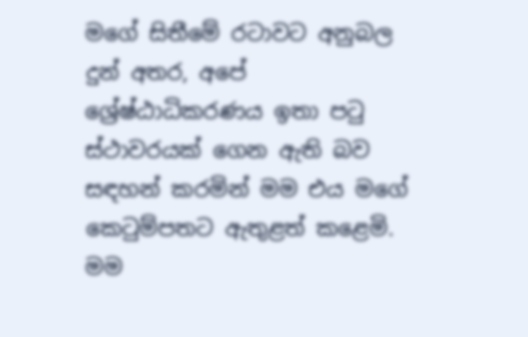මගේ සිතීමේ රටාවට අනුබල දුන් අතර, අපේ ශ්‍රේෂ්ඨාධිකරණය ඉතා පටු ස්ථාවරයක් ගෙන ඇති බව සඳහන් කරමින් මම එය මගේ කෙටුම්පතට ඇතුළත් කළෙමි. මම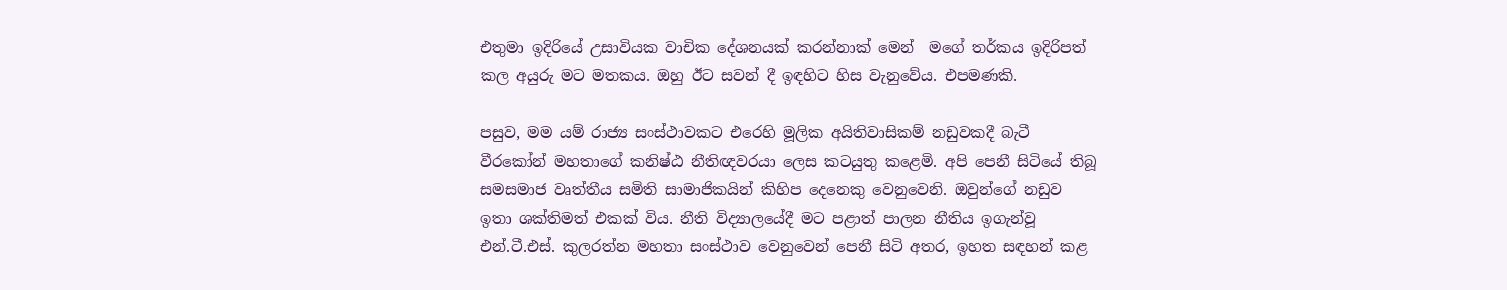එතුමා ඉදිරියේ උසාවියක වාචික දේශනයක් කරන්නාක් මෙන්  මගේ තර්කය ඉදිරිපත් කල අයුරු මට මතකය. ඔහු ඊට සවන් දී ඉඳහිට හිස වැනුවේය. එපමණකි.

පසුව, මම යම් රාජ්‍ය සංස්ථාවකට එරෙහි මූලික අයිතිවාසිකම් නඩුවකදී බැටී වීරකෝන් මහතාගේ කනිෂ්ඨ නීතිඥවරයා ලෙස කටයුතු කළෙමි. අපි පෙනී සිටියේ තිබූ සමසමාජ වෘත්තීය සමිති සාමාජිකයින් කිහිප දෙනෙකු වෙනුවෙනි. ඔවුන්ගේ නඩුව ඉතා ශක්තිමත් එකක් විය. නීති විද්‍යාලයේදී මට පළාත් පාලන නීතිය ඉගැන්වූ එන්.ටී.එස්. කුලරත්න මහතා සංස්ථාව වෙනුවෙන් පෙනී සිටි අතර, ඉහත සඳහන් කළ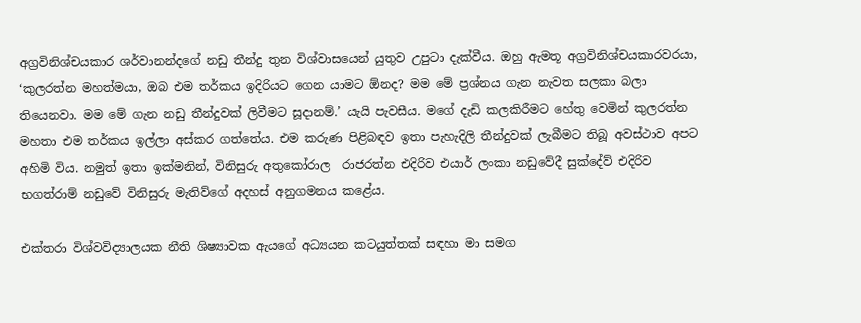අග්‍රවිනිශ්චයකාර ශර්වානන්දගේ නඩු තීන්දු තුන විශ්වාසයෙන් යුතුව උපුටා දැක්වීය. ඔහු ඇමතූ අග්‍රවිනිශ්චයකාරවරයා, ‘කුලරත්න මහත්මයා, ඔබ එම තර්කය ඉදිරියට ගෙන යාමට ඕනද? මම මේ ප්‍රශ්නය ගැන නැවත සලකා බලා තියෙනවා. මම මේ ගැන නඩු තීන්දුවක් ලිවීමට සූදානම්.’ යැයි පැවසීය. මගේ දැඩි කලකිරීමට හේතු වෙමින් කුලරත්න මහතා එම තර්කය ඉල්ලා අස්කර ගත්තේය. එම කරුණ පිළිබඳව ඉතා පැහැදිලි තීන්දුවක් ලැබීමට තිබූ අවස්ථාව අපට අහිමි විය. නමුත් ඉතා ඉක්මනින්, විනිසුරු අතුකෝරාල  රාජරත්න එදිරිව එයාර් ලංකා නඩුවේදී සුක්දේව් එදිරිව භගත්රාම් නඩුවේ විනිසුරු මැතිව්ගේ අදහස් අනුගමනය කළේය.

එක්තරා විශ්වවිද්‍යාලයක නීති ශිෂ්‍යාවක ඇයගේ අධ්‍යයන කටයුත්තක් සඳහා මා සමග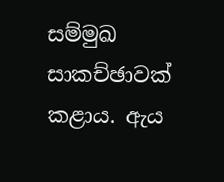සම්මුඛ සාකච්ඡාවක් කළාය. ඇය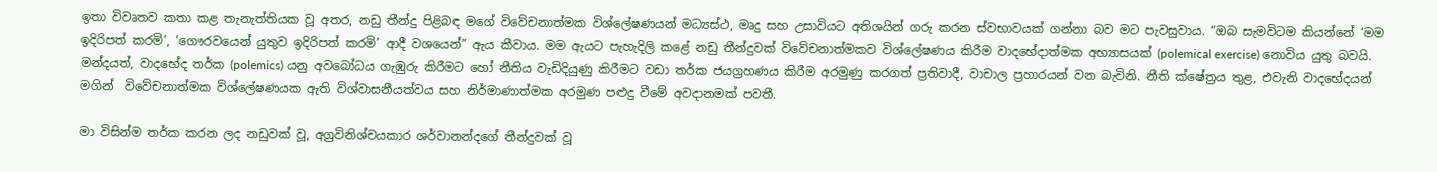ඉතා විවෘතව කතා කළ තැනැත්තියක වූ අතර, නඩු තීන්දු පිළිබඳ මගේ විවේචනාත්මක විශ්ලේෂණයන් මධ්‍යස්ථ, මෘදු සහ උසාවියට අතිශයින් ගරු කරන ස්වභාවයක් ගන්නා බව මට පැවසුවාය. “ඔබ සැමවිටම කියන්නේ ‘මම ඉදිරිපත් කරමි’, ‘ගෞරවයෙන් යුතුව ඉදිරිපත් කරමි’ ආදී වශයෙන්” ඇය කීවාය. මම ඇයට පැහැදිලි කළේ නඩු තීන්දුවක් විවේචනාත්මකව විශ්ලේෂණය කිරීම වාදභේදාත්මක අභ්‍යාසයක් (polemical exercise) නොවිය යුතු බවයි. මන්දයත්, වාදභේද තර්ක (polemics) යනු අවබෝධය ගැඹුරු කිරීමට හෝ නීතිය වැඩිදියුණු කිරීමට වඩා තර්ක ජයග්‍රහණය කිරීම අරමුණු කරගත් ප්‍රතිවාදී, වාචාල ප්‍රහාරයන් වන බැවිනි. නීති ක්ෂේත්‍රය තුළ, එවැනි වාදභේදයන් මගින්  විවේචනාත්මක විශ්ලේෂණයක ඇති විශ්වාසනීයත්වය සහ නිර්මාණාත්මක අරමුණ පළුදු වීමේ අවදානමක් පවතී.

මා විසින්ම තර්ක කරන ලද නඩුවක් වූ, අග්‍රවිනිශ්චයකාර ශර්වානන්දගේ තීන්දුවක් වූ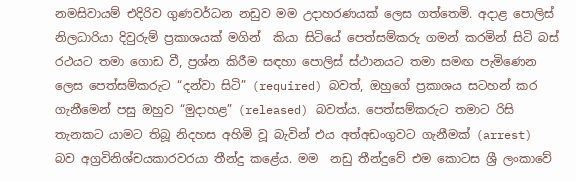නමසිවායම් එදිරිව ගුණවර්ධන නඩුව මම උදාහරණයක් ලෙස ගත්තෙමි. අදාළ පොලිස් නිලධාරියා දිවුරුම් ප්‍රකාශයක් මගින්  කියා සිටියේ පෙත්සම්කරු ගමන් කරමින් සිටි බස් රථයට තමා ගොඩ වී, ප්‍රශ්න කිරීම සඳහා පොලිස් ස්ථානයට තමා සමඟ පැමිණෙන ලෙස පෙත්සම්කරුට “දන්වා සිටි” (required) බවත්, ඔහුගේ ප්‍රකාශය සටහන් කර ගැනීමෙන් පසු ඔහුව “මුදාහළ” (released) බවත්ය. පෙත්සම්කරුට තමාට රිසි තැනකට යාමට තිබූ නිදහස අහිමි වූ බැවින් එය අත්අඩංගුවට ගැනීමක් (arrest) බව අග්‍රවිනිශ්චයකාරවරයා තීන්දු කළේය. මම  නඩු තීන්දුවේ එම කොටස ශ්‍රී ලංකාවේ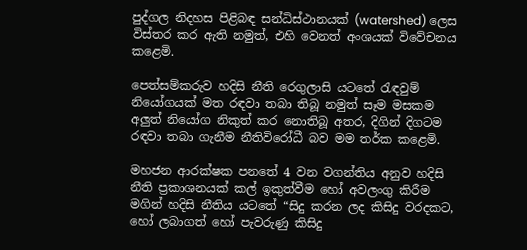පුද්ගල නිදහස පිළිබඳ සන්ධිස්ථානයක් (watershed) ලෙස විස්තර කර ඇති නමුත්, එහි වෙනත් අංශයක් විවේචනය කළෙමි.

පෙත්සම්කරුව හදිසි නීති රෙගුලාසි යටතේ රැඳවුම් නියෝගයක් මත රඳවා තබා තිබූ නමුත් සෑම මසකම අලුත් නියෝග නිකුත් කර නොතිබූ අතර, දිගින් දිගටම රඳවා තබා ගැනීම නීතිවිරෝධී බව මම තර්ක කළෙමි.

මහජන ආරක්ෂක පනතේ 4 වන වගන්තිය අනුව හදිසි නීති ප්‍රකාශනයක් කල් ඉකුත්වීම හෝ අවලංගු කිරීම මගින් හදිසි නීතිය යටතේ “සිදු කරන ලද කිසිදු වරදකට, හෝ ලබාගත් හෝ පැවරුණු කිසිදු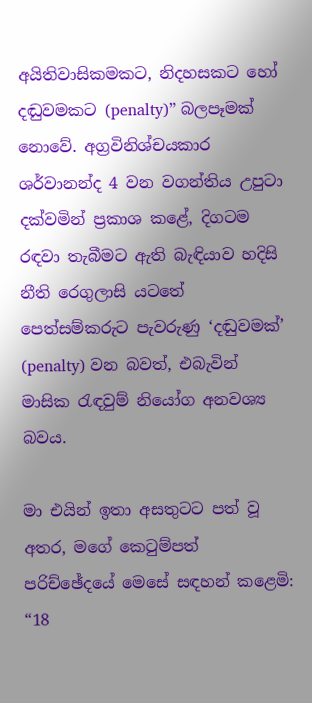අයිතිවාසිකමකට, නිදහසකට හෝ දඬුවමකට (penalty)” බලපෑමක් නොවේ. අග්‍රවිනිශ්චයකාර ශර්වානන්ද 4 වන වගන්තිය උපුටා දක්වමින් ප්‍රකාශ කළේ, දිගටම රඳවා තැබීමට ඇති බැඳියාව හදිසි නීති රෙගුලාසි යටතේ පෙත්සම්කරුට පැවරුණු ‘දඬුවමක්’ (penalty) වන බවත්, එබැවින් මාසික රැඳවුම් නියෝග අනවශ්‍ය බවය.

මා එයින් ඉතා අසතුටට පත් වූ අතර, මගේ කෙටුම්පත් පරිච්ඡේදයේ මෙසේ සඳහන් කළෙමි: “18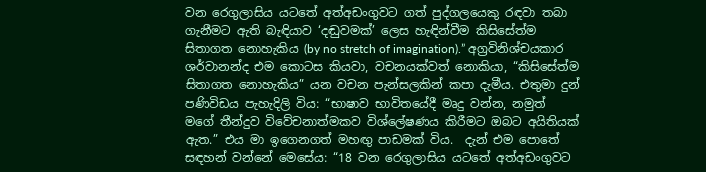වන රෙගුලාසිය යටතේ අත්අඩංගුවට ගත් පුද්ගලයෙකු රඳවා තබා ගැනීමට ඇති බැඳියාව ‘දඬුවමක්’ ලෙස හැඳින්වීම කිසිසේත්ම සිතාගත නොහැකිය (by no stretch of imagination).” අග්‍රවිනිශ්චයකාර ශර්වානන්ද එම කොටස කියවා, වචනයක්වත් නොකියා, “කිසිසේත්ම සිතාගත නොහැකිය” යන වචන පැන්සලකින් කපා දැමීය. එතුමා දුන් පණිවිඩය පැහැදිලි විය: “භාෂාව භාවිතයේදී මෘදු වන්න, නමුත් මගේ තීන්දුව විවේචනාත්මකව විශ්ලේෂණය කිරීමට ඔබට අයිතියක් ඇත.” එය මා ඉගෙනගත් මහඟු පාඩමක් විය.  දැන් එම පොතේ සඳහන් වන්නේ මෙසේය: “18 වන රෙගුලාසිය යටතේ අත්අඩංගුවට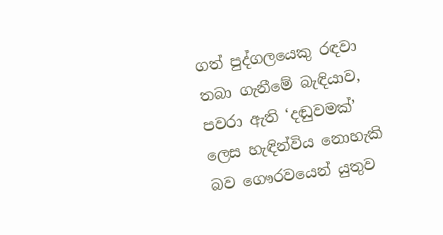ගත් පුද්ගලයෙකු රඳවා තබා ගැනීමේ බැඳියාව, පවරා ඇති ‘දඬුවමක්’ ලෙස හැඳින්විය නොහැකි බව ගෞරවයෙන් යුතුව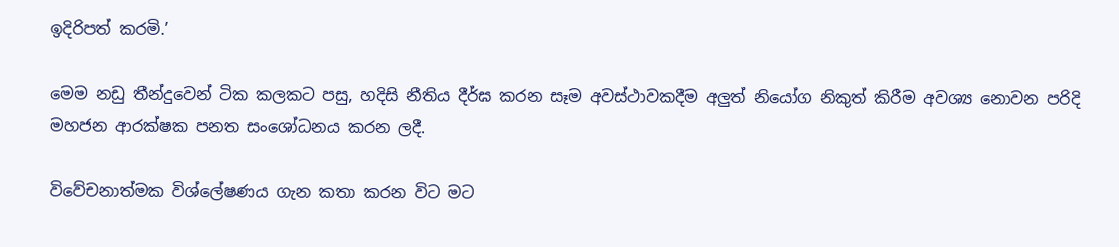ඉදිරිපත් කරමි.’

මෙම නඩු තීන්දුවෙන් ටික කලකට පසු, හදිසි නීතිය දීර්ඝ කරන සෑම අවස්ථාවකදීම අලුත් නියෝග නිකුත් කිරීම අවශ්‍ය නොවන පරිදි මහජන ආරක්ෂක පනත සංශෝධනය කරන ලදී.

විවේචනාත්මක විශ්ලේෂණය ගැන කතා කරන විට මට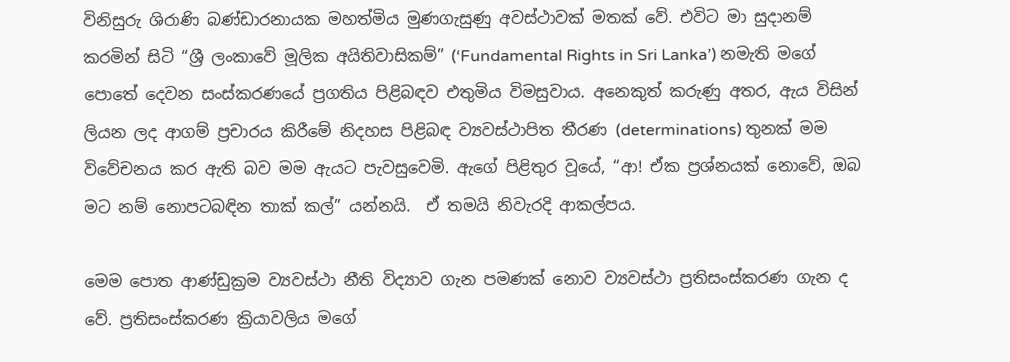විනිසුරු ශිරාණි බණ්ඩාරනායක මහත්මිය මුණගැසුණු අවස්ථාවක් මතක් වේ. එවිට මා සුදානම් කරමින් සිටි “ශ්‍රී ලංකාවේ මූලික අයිතිවාසිකම්” (‘Fundamental Rights in Sri Lanka’) නමැති මගේ පොතේ දෙවන සංස්කරණයේ ප්‍රගතිය පිළිබඳව එතුමිය විමසුවාය. අනෙකුත් කරුණු අතර, ඇය විසින් ලියන ලද ආගම් ප්‍රචාරය කිරීමේ නිදහස පිළිබඳ ව්‍යවස්ථාපිත තීරණ (determinations) තුනක් මම විවේචනය කර ඇති බව මම ඇයට පැවසුවෙමි. ඇගේ පිළිතුර වූයේ, “ආ! ඒක ප්‍රශ්නයක් නොවේ, ඔබ මට නම් නොපටබඳින තාක් කල්” යන්නයි.  ඒ තමයි නිවැරදි ආකල්පය.

මෙම පොත ආණ්ඩුක්‍රම ව්‍යවස්ථා නීති විද්‍යාව ගැන පමණක් නොව ව්‍යවස්ථා ප්‍රතිසංස්කරණ ගැන ද වේ. ප්‍රතිසංස්කරණ ක්‍රියාවලිය මගේ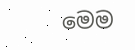මෙම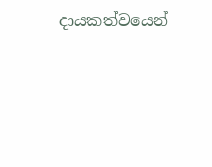දායකත්වයෙන්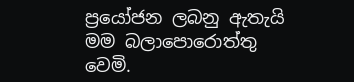ප්‍රයෝජන ලබනු ඇතැයි මම බලාපොරොත්තු වෙමි.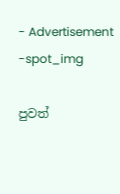- Advertisement -spot_img

පුවත්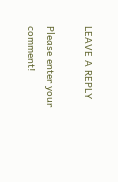LEAVE A REPLY

Please enter your comment!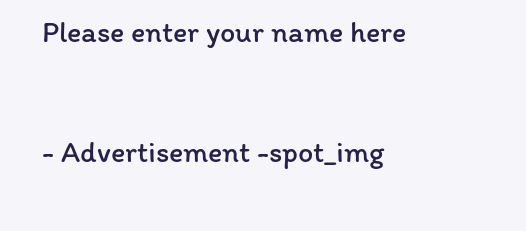Please enter your name here

- Advertisement -spot_img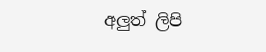අලුත් ලිපි